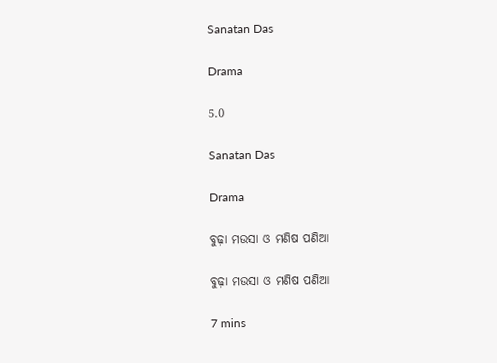Sanatan Das

Drama

5.0

Sanatan Das

Drama

ବୁଢ଼ା ମଉସା ଓ ମଣିଷ ପଣିଆ

ବୁଢ଼ା ମଉସା ଓ ମଣିଷ ପଣିଆ

7 mins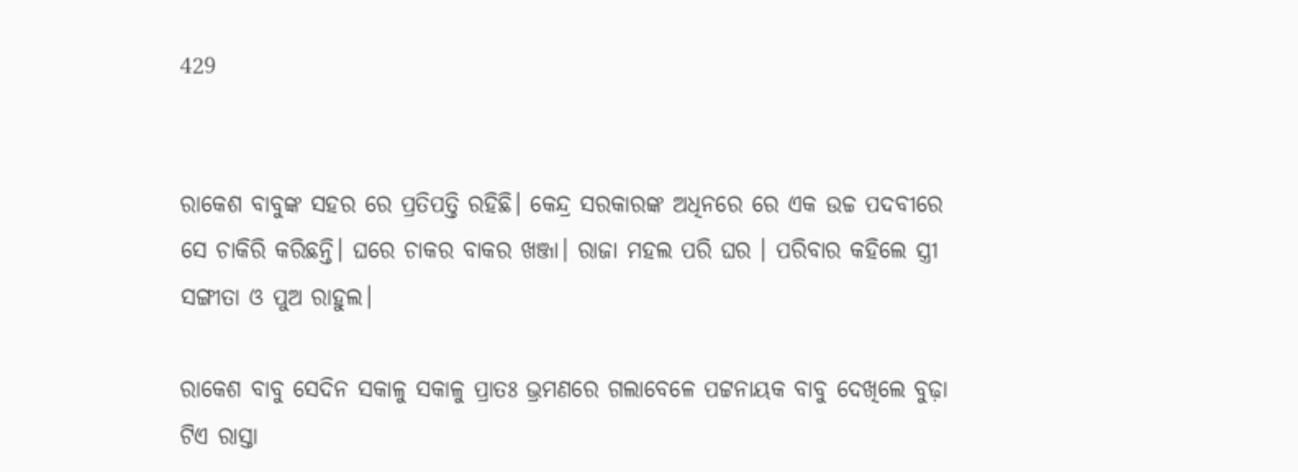429


ରାକେଶ ବାବୁଙ୍କ ସହର ରେ ପ୍ରତିପତ୍ତି ରହିଛି। କେନ୍ଦ୍ର ସରକାରଙ୍କ ଅଧିନରେ ରେ ଏକ ଉଚ୍ଚ ପଦବୀରେ ସେ ଚାକିରି କରିଛନ୍ତି। ଘରେ ଚାକର ବାକର ଖଞ୍ଜା। ରାଜା ମହଲ ପରି ଘର । ପରିବାର କହିଲେ ସ୍ତ୍ରୀ ସଙ୍ଗୀତା ଓ ପୁଅ ରାହୁଲ।

ରାକେଶ ବାବୁ ସେଦିନ ସକାଳୁ ସକାଳୁ ପ୍ରାତଃ ଭ୍ରମଣରେ ଗଲାବେଳେ ପଟ୍ଟନାୟକ ବାବୁ ଦେଖିଲେ ବୁଢ଼ା ଟିଏ ରାସ୍ତା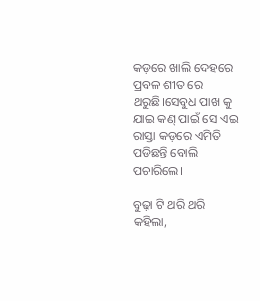କଡ଼ରେ ଖାଲି ଦେହରେ ପ୍ରବଳ ଶୀତ ରେ ଥରୁଛି।ସେବୁଧ ପାଖ କୁ ଯାଇ କଣ୍ ପାଇଁ ସେ ଏଇ ରାସ୍ତା କଡ଼ରେ ଏମିତି ପଡିଛନ୍ତି ବୋଲି ପଚାରିଲେ।

ବୁଢ଼ା ଟି ଥରି ଥରି କହିଲା,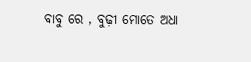ବାବୁ ରେ , ବୁଢ଼ୀ ମୋତେ ଅଧା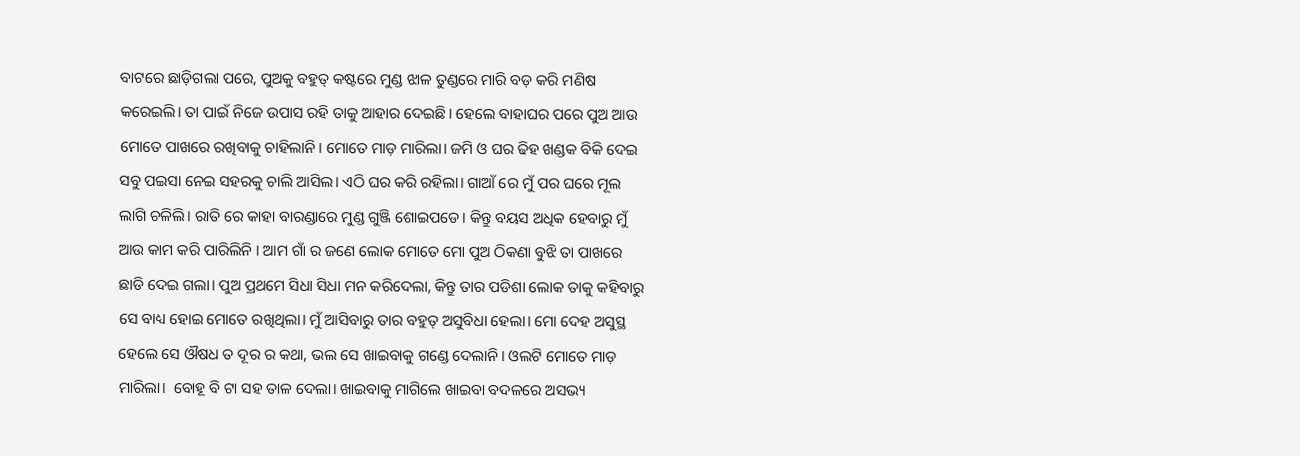ବାଟରେ ଛାଡ଼ିଗଲା ପରେ, ପୁଅକୁ ବହୁତ୍ କଷ୍ଟରେ ମୁଣ୍ଡ ଝାଳ ତୁଣ୍ଡରେ ମାରି ବଡ଼ କରି ମଣିଷ କରେଇଲି। ତା ପାଇଁ ନିଜେ ଉପାସ ରହି ତାକୁ ଆହାର ଦେଇଛି। ହେଲେ ବାହାଘର ପରେ ପୁଅ ଆଉ ମୋତେ ପାଖରେ ରଖିବାକୁ ଚାହିଲାନି। ମୋତେ ମାଡ଼ ମାରିଲା। ଜମି ଓ ଘର ଢିହ ଖଣ୍ଡକ ବିକି ଦେଇ ସବୁ ପଇସା ନେଇ ସହରକୁ ଚାଲି ଆସିଲ। ଏଠି ଘର କରି ରହିଲା। ଗାଆଁ ରେ ମୁଁ ପର ଘରେ ମୂଲ ଲାଗି ଚଳିଲି। ରାତି ରେ କାହା ବାରଣ୍ଡାରେ ମୁଣ୍ଡ ଗୁଞ୍ଜି ଶୋଇପଡେ। କିନ୍ତୁ ବୟସ ଅଧିକ ହେବାରୁ ମୁଁ ଆଉ କାମ କରି ପାରିଲିନି । ଆମ ଗାଁ ର ଜଣେ ଲୋକ ମୋତେ ମୋ ପୁଅ ଠିକଣା ବୁଝି ତା ପାଖରେ ଛାଡି ଦେଇ ଗଲା। ପୁଅ ପ୍ରଥମେ ସିଧା ସିଧା ମନ କରିଦେଲା, କିନ୍ତୁ ତାର ପଡିଶା ଲୋକ ତାକୁ କହିବାରୁ ସେ ବାଧ୍ୟ ହୋଇ ମୋତେ ରଖିଥିଲା। ମୁଁ ଆସିବାରୁ ତାର ବହୁତ୍ ଅସୁବିଧା ହେଲା। ମୋ ଦେହ ଅସୁସ୍ଥ ହେଲେ ସେ ଔଷଧ ତ ଦୂର ର କଥା, ଭଲ ସେ ଖାଇବାକୁ ଗଣ୍ଡେ ଦେଲାନି। ଓଲଟି ମୋତେ ମାଡ଼ ମାରିଲା।  ବୋହୂ ବି ଟା ସହ ତାଳ ଦେଲା। ଖାଇବାକୁ ମାଗିଲେ ଖାଇବା ବଦଳରେ ଅସଭ୍ୟ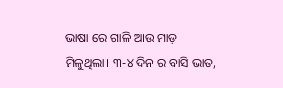ଭାଷା ରେ ଗାଳି ଆଉ ମାଡ଼ ମିଳୁଥିଲା। ୩-୪ ଦିନ ର ବାସି ଭାତ,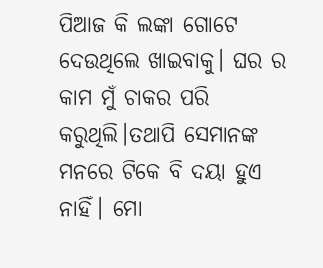ପିଆଜ କି ଲଙ୍କା ଗୋଟେ ଦେଉଥିଲେ ଖାଇବାକୁ। ଘର ର କାମ ମୁଁ ଚାକର ପରି କରୁଥିଲି।ତଥାପି ସେମାନଙ୍କ ମନରେ ଟିକେ ବି ଦୟା ହୁଏ ନାହିଁ। ମୋ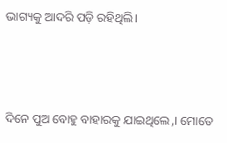ଭାଗ୍ୟକୁ ଆଦରି ପଡ଼ି ରହିଥିଲି।



ଦିନେ ପୁଅ ବୋହୁ ବାହାରକୁ ଯାଇଥିଲେ,। ମୋତେ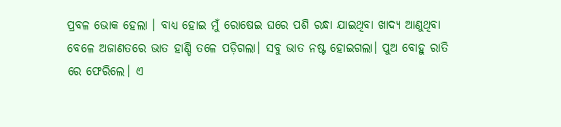ପ୍ରବଳ ଭୋକ ହେଲା । ବାଧ୍ୟ ହୋଇ ମୁଁ ରୋଷେଇ ଘରେ ପଶି ରନ୍ଧା ଯାଇଥିବା ଖାଦ୍ୟ ଆଣୁଥିବା ବେଳେ ଅଜାଣତରେ ଭାତ ହାଣ୍ଡି ତଳେ ପଡ଼ିଗଲା। ସବୁ ଭାତ ନଷ୍ଟ ହୋଇଗଲା। ପୁଅ ବୋହୁ ରାତି ରେ ଫେରିଲେ। ଏ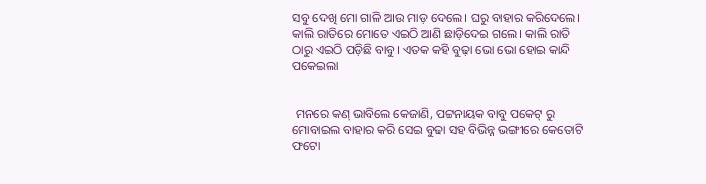ସବୁ ଦେଖି ମୋ ଗାଳି ଆଉ ମାଡ଼ ଦେଲେ। ଘରୁ ବାହାର କରିଦେଲେ। କାଲି ରାତିରେ ମୋତେ ଏଇଠି ଆଣି ଛାଡ଼ିଦେଇ ଗଲେ। କାଲି ରାତି ଠାରୁ ଏଇଠି ପଡ଼ିଛି ବାବୁ। ଏତକ କହି ବୁଢ଼ା ଭୋ ଭୋ ହୋଇ କାନ୍ଦି ପକେଇଲା


 ମନରେ କଣ୍ ଭାବିଲେ କେଜାଣି, ପଟ୍ଟନାୟକ ବାବୁ ପକେଟ୍ ରୁ ମୋବାଇଲ ବାହାର କରି ସେଇ ବୁଢା ସହ ବିଭିନ୍ନ ଭଙ୍ଗୀରେ କେତୋଟି ଫଟୋ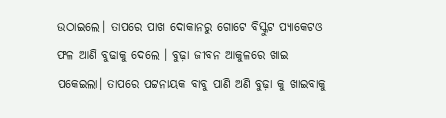ଉଠାଇଲେ। ତାପରେ ପାଖ ଦୋକାନରୁ ଗୋଟେ ବିସ୍କୁଟ ପ୍ୟାକେଟଓ ଫଳ ଆଣି ବୁଢାକୁ ଦେଲେ । ବୁଢ଼ା ଜୀବନ ଆକୁଳରେ ଖାଇ ପକେଇଲା। ତାପରେ ପଟ୍ଟନାୟକ ବାବୁ ପାଣି ଅଣି ବୁଢ଼ା କୁ ଖାଇବାକୁ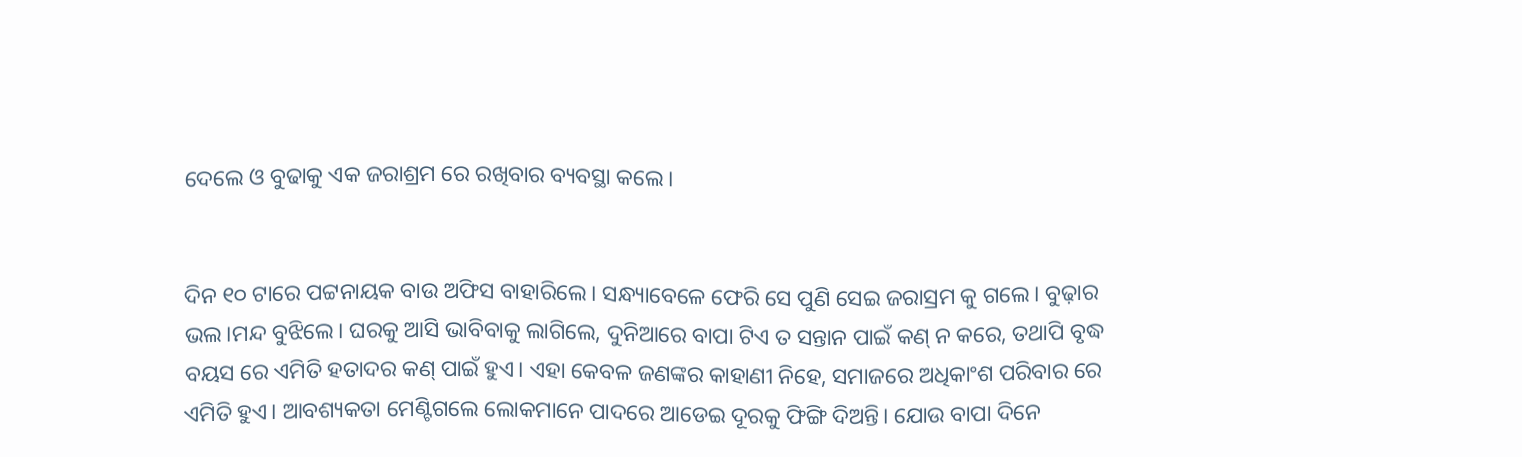ଦେଲେ ଓ ବୁଢାକୁ ଏକ ଜରାଶ୍ରମ ରେ ରଖିବାର ବ୍ୟବସ୍ଥା କଲେ।


ଦିନ ୧୦ ଟାରେ ପଟ୍ଟନାୟକ ବାଉ ଅଫିସ ବାହାରିଲେ। ସନ୍ଧ୍ୟାବେଳେ ଫେରି ସେ ପୁଣି ସେଇ ଜରାସ୍ରମ କୁ ଗଲେ। ବୁଢ଼ାର ଭଲ।ମନ୍ଦ ବୁଝିଲେ। ଘରକୁ ଆସି ଭାବିବାକୁ ଲାଗିଲେ, ଦୁନିଆରେ ବାପା ଟିଏ ତ ସନ୍ତାନ ପାଇଁ କଣ୍ ନ କରେ, ତଥାପି ବୃଦ୍ଧ ବୟସ ରେ ଏମିତି ହତାଦର କଣ୍ ପାଇଁ ହୁଏ। ଏହା କେବଳ ଜଣଙ୍କର କାହାଣୀ ନିହେ, ସମାଜରେ ଅଧିକାଂଶ ପରିବାର ରେ ଏମିତି ହୁଏ। ଆବଶ୍ୟକତା ମେଣ୍ଟିଗଲେ ଲୋକମାନେ ପାଦରେ ଆଡେଇ ଦୂରକୁ ଫିଙ୍ଗି ଦିଅନ୍ତି। ଯୋଉ ବାପା ଦିନେ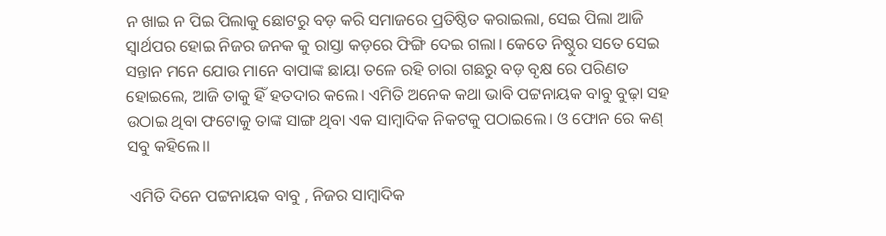ନ ଖାଇ ନ ପିଇ ପିଲାକୁ ଛୋଟରୁ ବଡ଼ କରି ସମାଜରେ ପ୍ରତିଷ୍ଠିତ କରାଇଲା, ସେଇ ପିଲା ଆଜି ସ୍ୱାର୍ଥପର ହୋଇ ନିଜର ଜନକ କୁ ରାସ୍ତା କଡ଼ରେ ଫିଙ୍ଗି ଦେଇ ଗଲା। କେତେ ନିଷ୍ଠୁର ସତେ ସେଇ ସନ୍ତାନ ମନେ ଯୋଉ ମାନେ ବାପାଙ୍କ ଛାୟା ତଳେ ରହି ଚାରା ଗଛରୁ ବଡ଼ ବୃକ୍ଷ ରେ ପରିଣତ ହୋଇଲେ, ଆଜି ତାକୁ ହିଁ ହତଦାର କଲେ। ଏମିତି ଅନେକ କଥା ଭାବି ପଟ୍ଟନାୟକ ବାବୁ ବୁଢ଼ା ସହ ଉଠାଇ ଥିବା ଫଟୋକୁ ତାଙ୍କ ସାଙ୍ଗ ଥିବା ଏକ ସାମ୍ବାଦିକ ନିକଟକୁ ପଠାଇଲେ। ଓ ଫୋନ ରେ କଣ୍ ସବୁ କହିଲେ।।

 ଏମିତି ଦିନେ ପଟ୍ଟନାୟକ ବାବୁ , ନିଜର ସାମ୍ବାଦିକ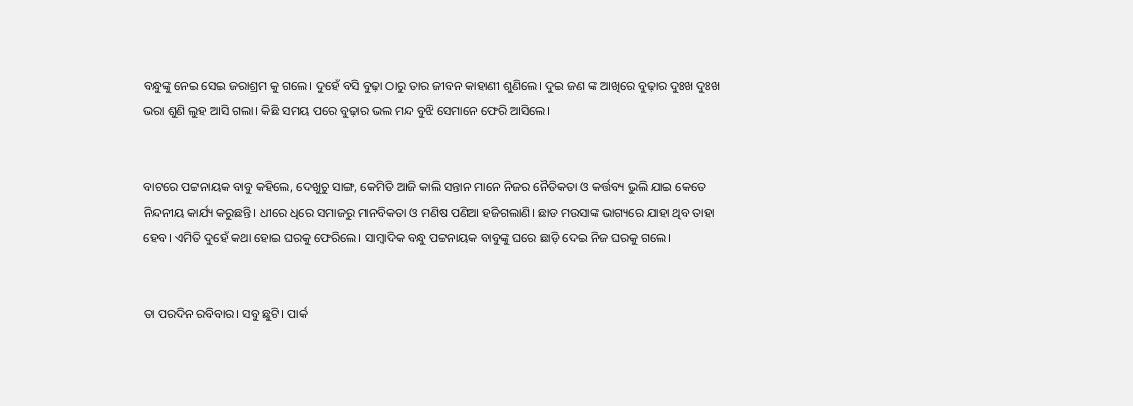ବନ୍ଧୁଙ୍କୁ ନେଇ ସେଇ ଜରାଶ୍ରମ କୁ ଗଲେ। ଦୁହେଁ ବସି ବୁଢ଼ା ଠାରୁ ତାର ଜୀବନ କାହାଣୀ ଶୁଣିଲେ। ଦୁଇ ଜଣ ଙ୍କ ଆଖିରେ ବୁଢ଼ାର ଦୁଃଖ ଦୁଃଖ ଭରା ଶୁଣି ଲୁହ ଆସି ଗଲା। କିଛି ସମୟ ପରେ ବୁଢ଼ାର ଭଲ ମନ୍ଦ ବୁଝି ସେମାନେ ଫେରି ଆସିଲେ।


ବାଟରେ ପଟ୍ଟନାୟକ ବାବୁ କହିଲେ, ଦେଖୁଚୁ ସାଙ୍ଗ, କେମିତି ଆଜି କାଲି ସନ୍ତାନ ମାନେ ନିଜର ନୈତିକତା ଓ କର୍ତ୍ତବ୍ୟ ଭୁଲି ଯାଇ କେତେ ନିନ୍ଦନୀୟ କାର୍ଯ୍ୟ କରୁଛନ୍ତି। ଧୀରେ ଧିରେ ସମାଜରୁ ମାନବିକତା ଓ ମଣିଷ ପଣିଆ ହଜିଗଲାଣି। ଛାଡ ମଉସାଙ୍କ ଭାଗ୍ୟରେ ଯାହା ଥିବ ତାହା ହେବ। ଏମିତି ଦୁହେଁ କଥା ହୋଇ ଘରକୁ ଫେରିଲେ। ସାମ୍ବାଦିକ ବନ୍ଧୁ ପଟ୍ଟନାୟକ ବାବୁଙ୍କୁ ଘରେ ଛାଡ଼ି ଦେଇ ନିଜ ଘରକୁ ଗଲେ।


ତା ପରଦିନ ରବିବାର। ସବୁ ଛୁଟି। ପାର୍କ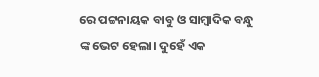ରେ ପଟ୍ଟନାୟକ ବାବୁ ଓ ସାମ୍ବାଦିକ ବନ୍ଧୁ ଙ୍କ ଭେଟ ହେଲା। ଦୁହେଁ ଏକ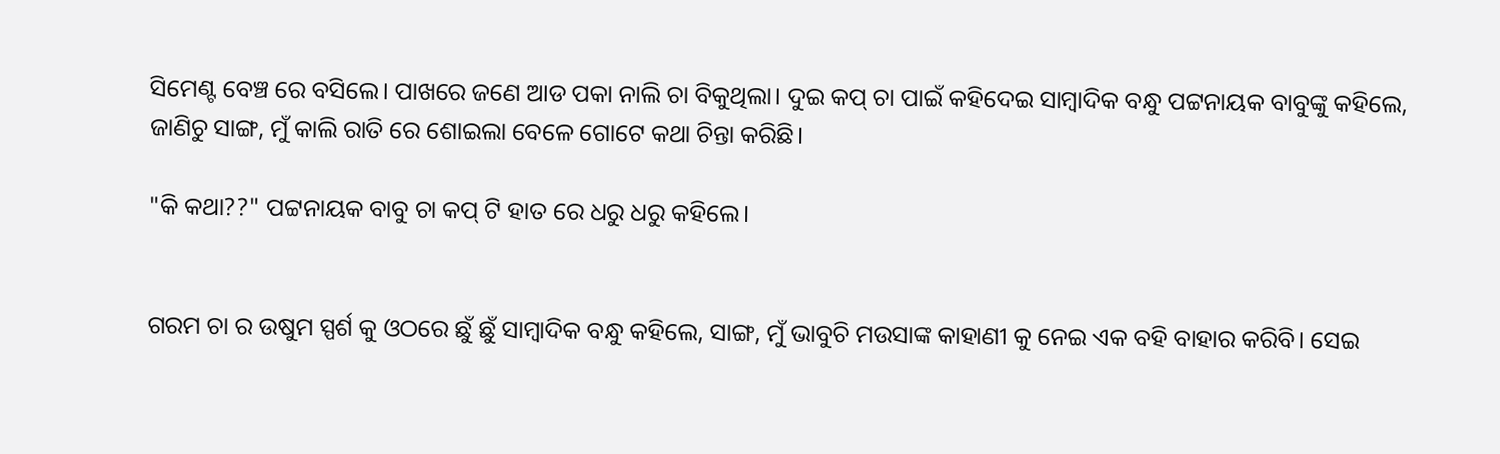ସିମେଣ୍ଟ ବେଞ୍ଚ ରେ ବସିଲେ। ପାଖରେ ଜଣେ ଆଡ ପକା ନାଲି ଚା ବିକୁଥିଲା। ଦୁଇ କପ୍ ଚା ପାଇଁ କହିଦେଇ ସାମ୍ବାଦିକ ବନ୍ଧୁ ପଟ୍ଟନାୟକ ବାବୁଙ୍କୁ କହିଲେ, ଜାଣିଚୁ ସାଙ୍ଗ, ମୁଁ କାଲି ରାତି ରେ ଶୋଇଲା ବେଳେ ଗୋଟେ କଥା ଚିନ୍ତା କରିଛି।

"କି କଥା??" ପଟ୍ଟନାୟକ ବାବୁ ଚା କପ୍ ଟି ହାତ ରେ ଧରୁ ଧରୁ କହିଲେ।


ଗରମ ଚା ର ଉଷୁମ ସ୍ପର୍ଶ କୁ ଓଠରେ ଛୁଁ ଛୁଁ ସାମ୍ବାଦିକ ବନ୍ଧୁ କହିଲେ, ସାଙ୍ଗ, ମୁଁ ଭାବୁଚି ମଉସାଙ୍କ କାହାଣୀ କୁ ନେଇ ଏକ ବହି ବାହାର କରିବି। ସେଇ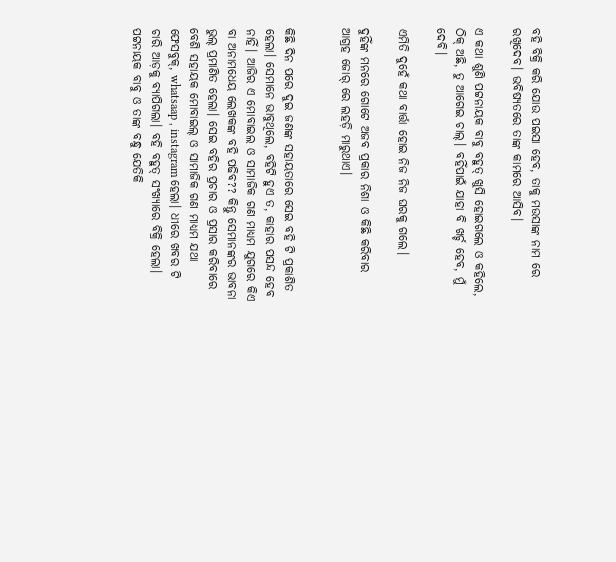ବହି ବିକ୍ରି କରି ଯୋଉ ପଇସା ହେବ, ତାକୁ ମଉସାଙ୍କ ନାମ ରେ ରଖିଦେବ। ଭବିଷ୍ୟତରେ ତାଙ୍କ କାମରେ ଆସିବ।

ଏ କଥା ଶୁଣି ପଟ୍ଟନାୟକ ବାବୁ ବହୁତ୍ ଖୁସି ହୋଇଗଲେ ଓ କହିଲେ, ଠିକ୍ ଅଛି, ତୁ ଆଗେଇ ଚାଲ୍। ବହିଁପାଇଁ ଯାହା ବି ଖର୍ଚ୍ଚ ହେବ, ମୁଁ ଦେବି।

ଏମିତି ଦୁହେଁ କଥା ବାର୍ତ୍ତା ହୋଇ ନିଜ ନିଜ ଘରକୁ ଗଲେ।

ଦୁହିଁଙ୍କ ମନରେ ଗୋଟେ ଅଜବ ପ୍ରକାର ନିଶା ଓ କିଛି କରିବାର ଆଗ୍ରହ ଜୋର୍ ରେ ଲହଡ଼ି ମାରୁଥାଏ।


କିଛି ଦିନ ପରେ ଦୁଇ ଜଣଙ୍କ ସହାୟତାରେ ସେଇ ବହି ଟି ପ୍ରକାଶିତ ହେଲା। ସେମାନେ ଭାବୁଥିଲେ, ବହିଟି ହୁଏ ତ, କାହାର ପସନ୍ଦ ହେବ ନାହିଁ। ଆଜିର ଏ ମୋବାଇଲ ଓ ସାମାଜିକ ଗଣ ମାଧ୍ୟମ ଯୁଗରେ କିଏ ବା ଅନାମଧେୟ ଲେଖକଙ୍କ ବହି ପଢିବ?? କିନ୍ତୁ ସେମାନଙ୍କର ଭାବନା ଭୁଲ୍ ପ୍ରମାଣିତ ହେଲା। ସେଇ ବହିର ପ୍ରଚାର ଓ ପ୍ରସାର କରିବାରେ ବେଶି ସହାୟକ ମୋବାଇଲ୍ ଓ ସାମାଜିକ ଗଣ ମାଧ୍ୟମ ଯଥା ଫେସବୁକ୍, whatsaap , instagram ହେଲା। ଧୀରେ ଖବର ଟି ଚାରି ଆଡ଼କୁ ବ୍ୟାପିଗଲା। ବହି ବହୁତ୍ ସଂଖ୍ୟାରେ ବିକ୍ରି ହେଲା। ପଟ୍ଟନାୟକ ବାବୁ ଓ ତାଙ୍କ ବନ୍ଧୁ ଯେତିକି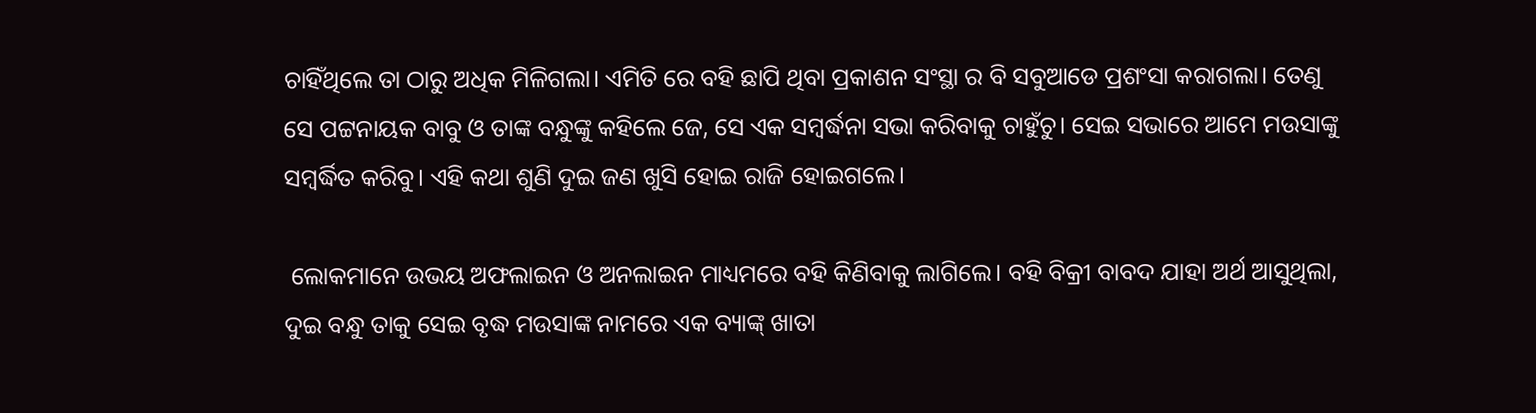ଚାହିଁଥିଲେ ତା ଠାରୁ ଅଧିକ ମିଳିଗଲା। ଏମିତି ରେ ବହି ଛାପି ଥିବା ପ୍ରକାଶନ ସଂସ୍ଥା ର ବି ସବୁଆଡେ ପ୍ରଶଂସା କରାଗଲା। ତେଣୁ ସେ ପଟ୍ଟନାୟକ ବାବୁ ଓ ତାଙ୍କ ବନ୍ଧୁଙ୍କୁ କହିଲେ ଜେ, ସେ ଏକ ସମ୍ବର୍ଦ୍ଧନା ସଭା କରିବାକୁ ଚାହୁଁଚୁ। ସେଇ ସଭାରେ ଆମେ ମଉସାଙ୍କୁ ସମ୍ବର୍ଦ୍ଧିତ କରିବୁ। ଏହି କଥା ଶୁଣି ଦୁଇ ଜଣ ଖୁସି ହୋଇ ରାଜି ହୋଇଗଲେ।

 ଲୋକମାନେ ଉଭୟ ଅଫଲାଇନ ଓ ଅନଲାଇନ ମାଧ୍ୟମରେ ବହି କିଣିବାକୁ ଲାଗିଲେ। ବହି ବିକ୍ରୀ ବାବଦ ଯାହା ଅର୍ଥ ଆସୁଥିଲା, ଦୁଇ ବନ୍ଧୁ ତାକୁ ସେଇ ବୃଦ୍ଧ ମଉସାଙ୍କ ନାମରେ ଏକ ବ୍ୟାଙ୍କ୍ ଖାତା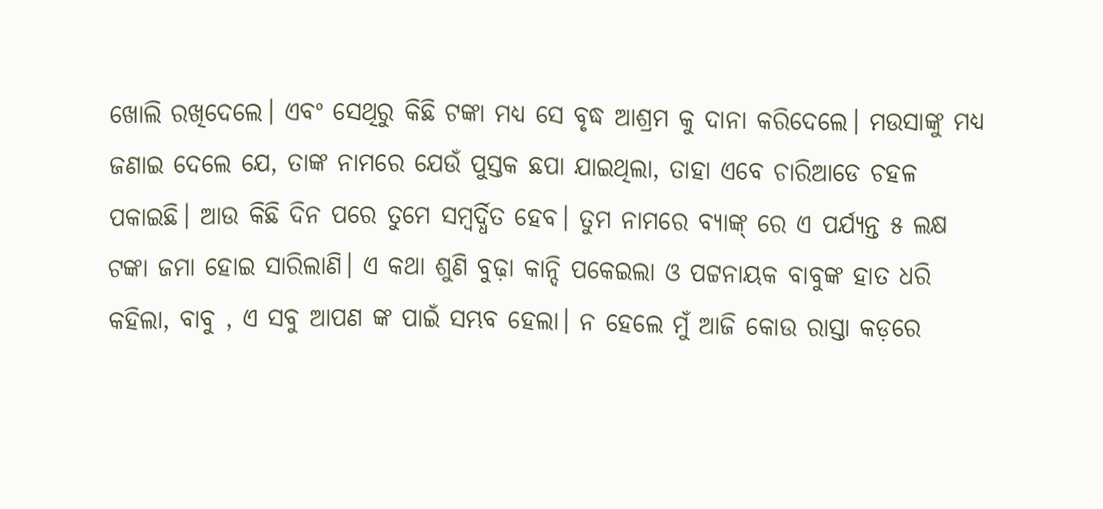ଖୋଲି ରଖିଦେଲେ। ଏବଂ ସେଥିରୁ କିଛି ଟଙ୍କା ମଧ୍ୟ ସେ ବୃଦ୍ଧ ଆଶ୍ରମ କୁ ଦାନା କରିଦେଲେ। ମଉସାଙ୍କୁ ମଧ୍ୟ ଜଣାଇ ଦେଲେ ଯେ, ତାଙ୍କ ନାମରେ ଯେଉଁ ପୁସ୍ତକ ଛପା ଯାଇଥିଲା, ତାହା ଏବେ ଚାରିଆଡେ ଚହଳ ପକାଇଛି। ଆଉ କିଛି ଦିନ ପରେ ତୁମେ ସମ୍ବର୍ଦ୍ଧିତ ହେବ। ତୁମ ନାମରେ ବ୍ୟାଙ୍କ୍ ରେ ଏ ପର୍ଯ୍ୟନ୍ତ ୫ ଲକ୍ଷ ଟଙ୍କା ଜମା ହୋଇ ସାରିଲାଣି। ଏ କଥା ଶୁଣି ବୁଢ଼ା କାନ୍ଦି ପକେଇଲା ଓ ପଟ୍ଟନାୟକ ବାବୁଙ୍କ ହାତ ଧରି କହିଲା, ବାବୁ , ଏ ସବୁ ଆପଣ ଙ୍କ ପାଇଁ ସମ୍ଭବ ହେଲା। ନ ହେଲେ ମୁଁ ଆଜି କୋଉ ରାସ୍ତା କଡ଼ରେ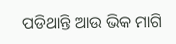ପଡିଥାନ୍ତି ଆଉ ଭିକ ମାଗି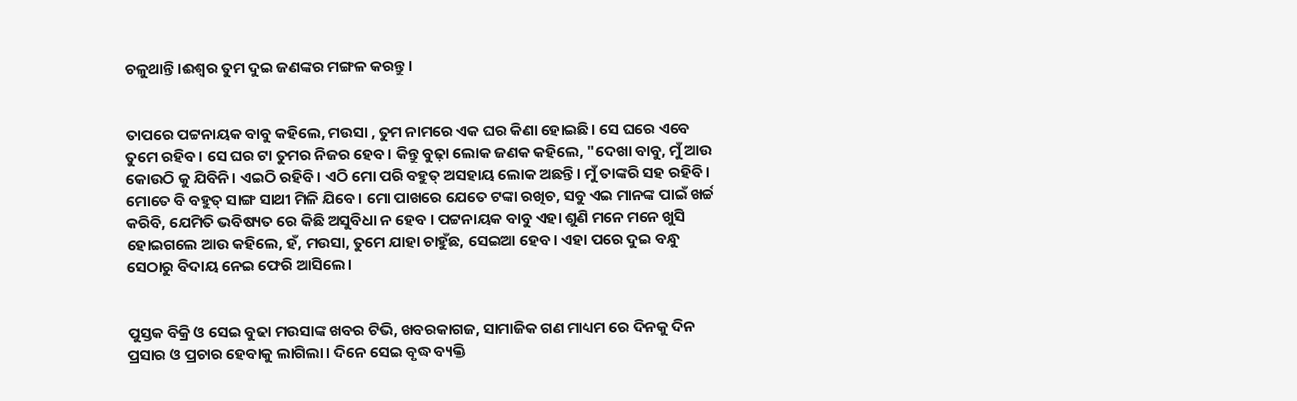ଚଳୁଥାନ୍ତି।ଈଶ୍ୱର ତୁମ ଦୁଇ ଜଣଙ୍କର ମଙ୍ଗଳ କରନ୍ତୁ।


ତାପରେ ପଟ୍ଟନାୟକ ବାବୁ କହିଲେ, ମଉସା , ତୁମ ନାମରେ ଏକ ଘର କିଣା ହୋଇଛି। ସେ ଘରେ ଏବେ ତୁମେ ରହିବ। ସେ ଘର ଟା ତୁମର ନିଜର ହେବ। କିନ୍ତୁ ବୁଢ଼ା ଲୋକ ଜଣକ କହିଲେ, "ଦେଖା ବାବୁ, ମୁଁ ଆଉ କୋଉଠି କୁ ଯିବିନି। ଏଇଠି ରହିବି। ଏଠି ମୋ ପରି ବହୁତ୍ ଅସହାୟ ଲୋକ ଅଛନ୍ତି। ମୁଁ ତାଙ୍କରି ସହ ରହିବି। ମୋତେ ବି ବହୁତ୍ ସାଙ୍ଗ ସାଥୀ ମିଳି ଯିବେ। ମୋ ପାଖରେ ଯେତେ ଟଙ୍କା ରଖିଚ, ସବୁ ଏଇ ମାନଙ୍କ ପାଇଁ ଖର୍ଚ୍ଚ କରିବି, ଯେମିତି ଭବିଷ୍ୟତ ରେ କିଛି ଅସୁବିଧା ନ ହେବ । ପଟ୍ଟନାୟକ ବାବୁ ଏହା ଶୁଣି ମନେ ମନେ ଖୁସି ହୋଇଗଲେ ଆଉ କହିଲେ, ହଁ, ମଉସା, ତୁମେ ଯାହା ଚାହୁଁଛ, ସେଇଆ ହେବ। ଏହା ପରେ ଦୁଇ ବନ୍ଧୁ ସେଠାରୁ ବିଦାୟ ନେଇ ଫେରି ଆସିଲେ।


ପୁସ୍ତକ ବିକ୍ରି ଓ ସେଇ ବୁଢା ମଉସାଙ୍କ ଖବର ଟିଭି, ଖବରକାଗଜ, ସାମାଜିକ ଗଣ ମାଧ୍ୟମ ରେ ଦିନକୁ ଦିନ ପ୍ରସାର ଓ ପ୍ରଚାର ହେବାକୁ ଲାଗିଲା। ଦିନେ ସେଇ ବୃଦ୍ଧ ବ୍ୟକ୍ତି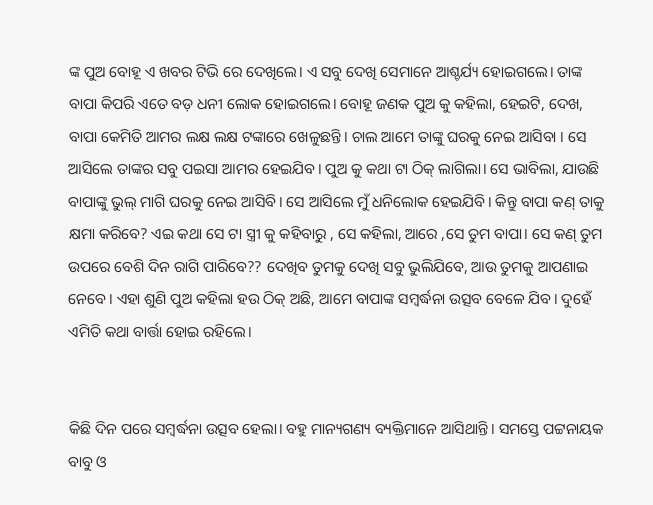ଙ୍କ ପୁଅ ବୋହୂ ଏ ଖବର ଟିଭି ରେ ଦେଖିଲେ। ଏ ସବୁ ଦେଖି ସେମାନେ ଆଶ୍ଚର୍ଯ୍ୟ ହୋଇଗଲେ। ତାଙ୍କ ବାପା କିପରି ଏତେ ବଡ଼ ଧନୀ ଲୋକ ହୋଇଗଲେ। ବୋହୂ ଜଣକ ପୁଅ କୁ କହିଲା, ହେଇଟି, ଦେଖ, ବାପା କେମିତି ଆମର ଲକ୍ଷ ଲକ୍ଷ ଟଙ୍କାରେ ଖେଳୁଛନ୍ତି। ଚାଲ ଆମେ ତାଙ୍କୁ ଘରକୁ ନେଇ ଆସିବା । ସେ ଆସିଲେ ତାଙ୍କର ସବୁ ପଇସା ଆମର ହେଇଯିବ। ପୁଅ କୁ କଥା ଟା ଠିକ୍ ଲାଗିଲା। ସେ ଭାବିଲା, ଯାଉଛି ବାପାଙ୍କୁ ଭୁଲ୍ ମାଗି ଘରକୁ ନେଇ ଆସିବି। ସେ ଆସିଲେ ମୁଁ ଧନିଲୋକ ହେଇଯିବି। କିନ୍ତୁ ବାପା କଣ୍ ତାକୁ କ୍ଷମା କରିବେ? ଏଇ କଥା ସେ ଟା ସ୍ତ୍ରୀ କୁ କହିବାରୁ , ସେ କହିଲା, ଆରେ ,ସେ ତୁମ ବାପା। ସେ କଣ୍ ତୁମ ଉପରେ ବେଶି ଦିନ ରାଗି ପାରିବେ?? ଦେଖିବ ତୁମକୁ ଦେଖି ସବୁ ଭୁଲିଯିବେ, ଆଉ ତୁମକୁ ଆପଣାଇ ନେବେ। ଏହା ଶୁଣି ପୁଅ କହିଲା ହଉ ଠିକ୍ ଅଛି, ଆମେ ବାପାଙ୍କ ସମ୍ବର୍ଦ୍ଧନା ଉତ୍ସବ ବେଳେ ଯିବ। ଦୁହେଁ ଏମିତି କଥା ବାର୍ତ୍ତା ହୋଇ ରହିଲେ।


କିଛି ଦିନ ପରେ ସମ୍ବର୍ଦ୍ଧନା ଉତ୍ସବ ହେଲା। ବହୁ ମାନ୍ୟଗଣ୍ୟ ବ୍ୟକ୍ତିମାନେ ଆସିଥାନ୍ତି। ସମସ୍ତେ ପଟ୍ଟନାୟକ ବାବୁ ଓ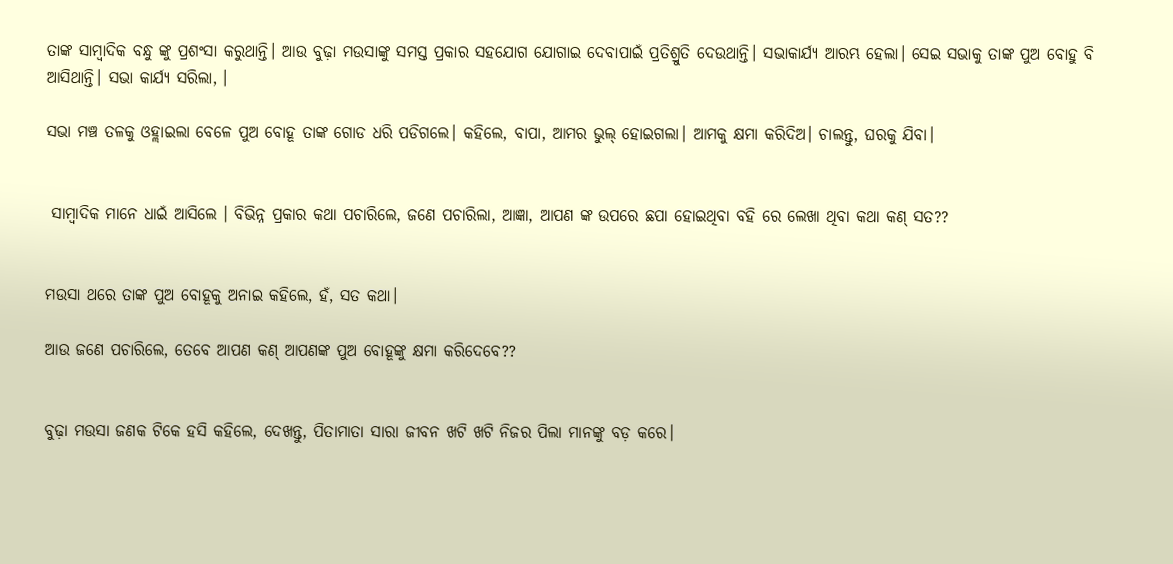ତାଙ୍କ ସାମ୍ବାଦିକ ବନ୍ଧୁ ଙ୍କୁ ପ୍ରଶଂସା କରୁଥାନ୍ତି। ଆଉ ବୁଢ଼ା ମଉସାଙ୍କୁ ସମସ୍ତ ପ୍ରକାର ସହଯୋଗ ଯୋଗାଇ ଦେବାପାଇଁ ପ୍ରତିଶ୍ରୁତି ଦେଉଥାନ୍ତି। ସଭାକାର୍ଯ୍ୟ ଆରମ୍ଭ ହେଲା। ସେଇ ସଭାକୁ ତାଙ୍କ ପୁଅ ବୋହୁ ବି ଆସିଥାନ୍ତି। ସଭା କାର୍ଯ୍ୟ ସରିଲା, ।

ସଭା ମଞ୍ଚ ତଳକୁ ଓହ୍ଲାଇଲା ବେଳେ ପୁଅ ବୋହୂ ତାଙ୍କ ଗୋଡ ଧରି ପଡିଗଲେ। କହିଲେ, ବାପା, ଆମର ଭୁଲ୍ ହୋଇଗଲା। ଆମକୁ କ୍ଷମା କରିଦିଅ। ଚାଲନ୍ତୁ, ଘରକୁ ଯିବା।


 ସାମ୍ବାଦିକ ମାନେ ଧାଇଁ ଆସିଲେ । ବିଭିନ୍ନ ପ୍ରକାର କଥା ପଚାରିଲେ, ଜଣେ ପଚାରିଲା, ଆଜ୍ଞା, ଆପଣ ଙ୍କ ଉପରେ ଛପା ହୋଇଥିବା ବହି ରେ ଲେଖା ଥିବା କଥା କଣ୍ ସତ??


ମଉସା ଥରେ ତାଙ୍କ ପୁଅ ବୋହୂକୁ ଅନାଇ କହିଲେ, ହଁ, ସତ କଥା।

ଆଉ ଜଣେ ପଚାରିଲେ, ତେବେ ଆପଣ କଣ୍ ଆପଣଙ୍କ ପୁଅ ବୋହୂଙ୍କୁ କ୍ଷମା କରିଦେବେ??


ବୁଢ଼ା ମଉସା ଜଣକ ଟିକେ ହସି କହିଲେ, ଦେଖନ୍ତୁ, ପିତାମାତା ସାରା ଜୀବନ ଖଟି ଖଟି ନିଜର ପିଲା ମାନଙ୍କୁ ବଡ଼ କରେ।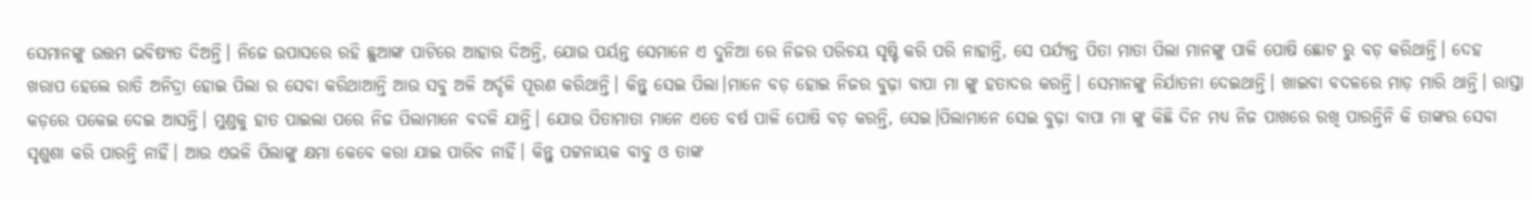ସେମାନଙ୍କୁ ଉତ୍ତମ ଭବିଷ୍ୟତ ଦିଅନ୍ତି। ନିଜେ ଉପାସରେ ରହି ଛୁଆଙ୍କ ପାଟିରେ ଆହାର ଦିଅନ୍ତି, ଯୋଉ ପର୍ୟନ୍ତ ସେମାନେ ଏ ଦୁନିଆ ରେ ନିଜର ପରିଚୟ ସୃଷ୍ଟି କରି ପରି ନାହାନ୍ତି, ସେ ପର୍ଯ୍ୟନ୍ତ ପିତା ମାତା ପିଲା ମାନଙ୍କୁ ପାଳି ପୋଷି ଛୋଟ ରୁ ବଡ଼ କରିଥାନ୍ତି। ଦେହ ଖରାପ ହେଲେ ରାତି ଅନିଦ୍ରା ହୋଇ ପିଲା ର ସେବା କରିଥାଆନ୍ତି ଆଉ ସବୁ ଅଳି ଅର୍ଦ୍ଦଳି ପୂରଣ କରିଥାନ୍ତି। କିନ୍ତୁ ସେଇ ପିଲା।ମାନେ ବଡ଼ ହୋଇ ନିଜର ବୁଢ଼ା ବାପା ମା ଙ୍କୁ ହତାଦର କରନ୍ତି। ସେମାନଙ୍କୁ ନିର୍ଯାତନା ଦେଇଥାନ୍ତି। ଖାଇବା ବଦଳରେ ମାଡ଼ ମାରି ଥାନ୍ତି। ରାସ୍ତା କଡ଼ରେ ପକେଇ ଦେଇ ଆସନ୍ତି। ମୁଣ୍ଡକୁ ହାତ ପାଇଲା ପରେ ନିଜ ପିଲାମାନେ ବଦଳି ଯାନ୍ତି। ଯୋଉ ପିତାମାତା ମାନେ ଏତେ ବର୍ଷ ପାଳି ପୋଷି ବଡ଼ କରନ୍ତି, ସେଇ।ପିଲାମାନେ ସେଇ ବୁଢ଼ା ବାପା ମା ଙ୍କୁ କିଛି ଦିନ ମଧ୍ୟ ନିଜ ପାଖରେ ରଖି ପାରନ୍ତିନି କି ତାଙ୍କର ସେବା ସୃଶୁଶା କରି ପାରନ୍ତି ନାହିଁ। ଆଉ ଏଭଳି ପିଲାଙ୍କୁ କ୍ଷମା କେବେ କରା ଯାଇ ପାରିବ ନାହିଁ। କିନ୍ତୁ ପଟ୍ଟନାୟକ ବାବୁ ଓ ତାଙ୍କ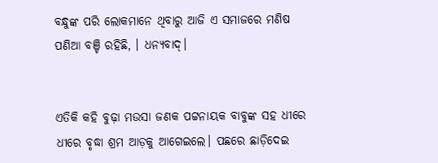ବନ୍ଧୁଙ୍କ ପରି ଲୋକମାନେ ଥିବାରୁ ଆଜି ଏ ସମାଜରେ ମଣିଷ ପଣିଆ ବଞ୍ଚି ରହିଛି, । ଧନ୍ୟବାଦ୍।


ଏତିକି କହି ବୁଢ଼ା ମଉସା ଜଣକ ପଟ୍ଟନାୟକ ବାବୁଙ୍କ ସହ ଧୀରେ ଧୀରେ ବୃଦ୍ଧା ଶ୍ରମ ଆଡ଼କୁ ଆଗେଇଲେ। ପଛରେ ଛାଡ଼ିଦେଇ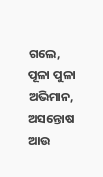ଗଲେ, ପୂଳା ପୁଳା ଅଭିମାନ, ଅସନ୍ତୋଷ ଆଉ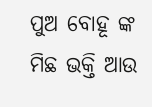ପୁଅ ବୋହୂ ଙ୍କ ମିଛ ଭକ୍ତି ଆଉ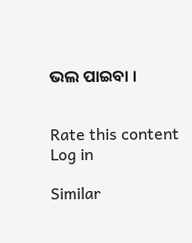ଭଲ ପାଇବା ।


Rate this content
Log in

Similar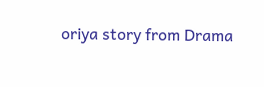oriya story from Drama